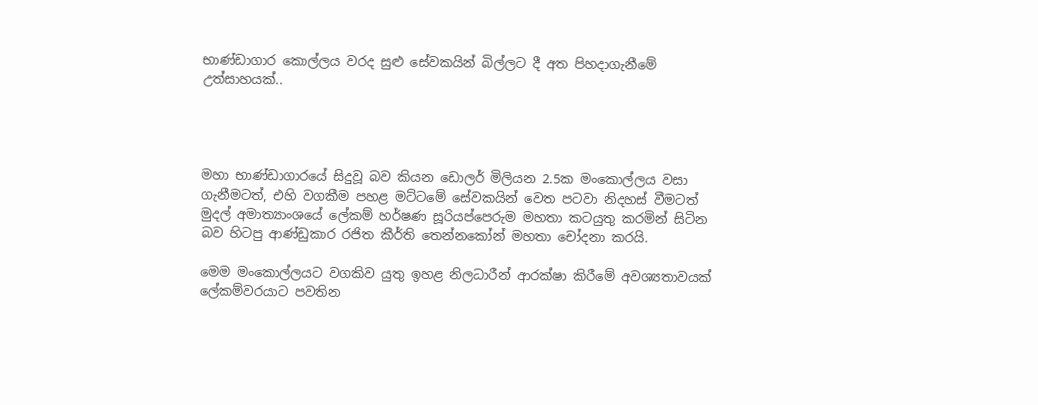භාණ්ඩාගාර කොල්ලය වරද සුළු සේවකයින් බිල්ලට දී අත පිහදාගැනීමේ උත්සාහයක්..




මහා භාණ්ඩාගාරයේ සිදුවූ බව කියන ඩොලර් මිලියන 2.5ක මංකොල්ලය වසා ගැනීමටත්, එහි වගකීම පහළ මට්ටමේ සේවකයින් වෙත පටවා නිදහස් වීමටත් මුදල් අමාත්‍යාංශයේ ලේකම් හර්ෂණ සූරියප්පෙරුම මහතා කටයුතු කරමින් සිටින බව හිටපු ආණ්ඩුකාර රජිත කීර්ති තෙන්නකෝන් මහතා චෝදනා කරයි.

මෙම මංකොල්ලයට වගකිව යුතු ඉහළ නිලධාරීන් ආරක්ෂා කිරීමේ අවශ්‍යතාවයක් ලේකම්වරයාට පවතින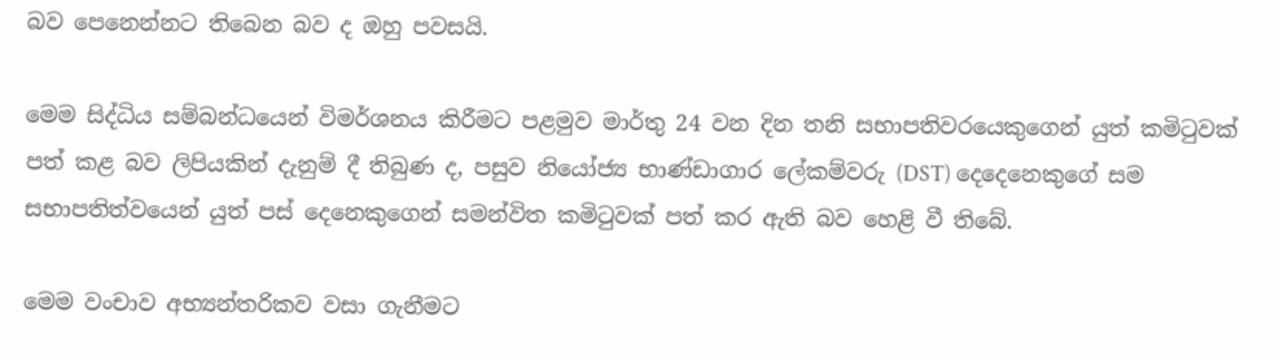බව පෙනෙන්නට තිබෙන බව ද ඔහු පවසයි.

මෙම සිද්ධිය සම්බන්ධයෙන් විමර්ශනය කිරීමට පළමුව මාර්තු 24 වන දින තනි සභාපතිවරයෙකුගෙන් යුත් කමිටුවක් පත් කළ බව ලිපියකින් දැනුම් දී තිබුණ ද, පසුව නියෝජ්‍ය භාණ්ඩාගාර ලේකම්වරු (DST) දෙදෙනෙකුගේ සම සභාපතිත්වයෙන් යුත් පස් දෙනෙකුගෙන් සමන්විත කමිටුවක් පත් කර ඇති බව හෙළි වී තිබේ.

මෙම වංචාව අභ්‍යන්තරිකව වසා ගැනීමට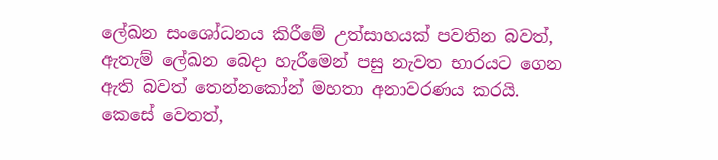ලේඛන සංශෝධනය කිරීමේ උත්සාහයක් පවතින බවත්, ඇතැම් ලේඛන බෙදා හැරීමෙන් පසු නැවත භාරයට ගෙන ඇති බවත් තෙන්නකෝන් මහතා අනාවරණය කරයි. කෙසේ වෙතත්,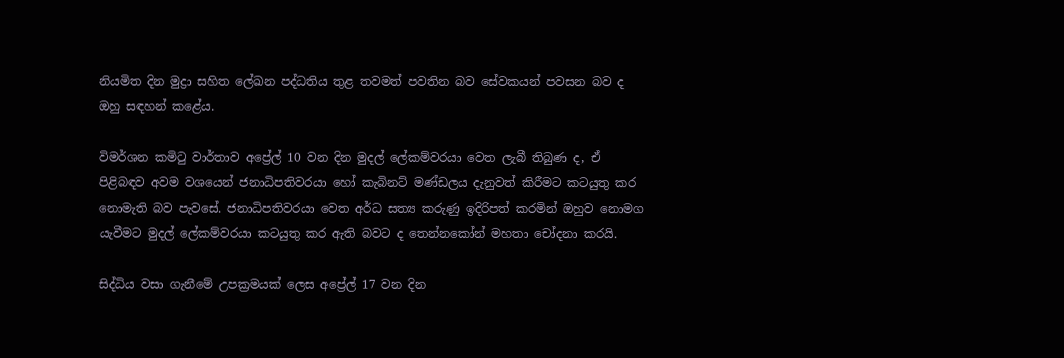නියමිත දින මුද්‍රා සහිත ලේඛන පද්ධතිය තුළ තවමත් පවතින බව සේවකයන් පවසන බව ද ඔහු සඳහන් කළේය.

විමර්ශන කමිටු වාර්තාව අප්‍රේල් 10 වන දින මුදල් ලේකම්වරයා වෙත ලැබී තිබුණ ද, ඒ පිළිබඳව අවම වශයෙන් ජනාධිපතිවරයා හෝ කැබිනට් මණ්ඩලය දැනුවත් කිරීමට කටයුතු කර නොමැති බව පැවසේ. ජනාධිපතිවරයා වෙත අර්ධ සත්‍ය කරුණු ඉදිරිපත් කරමින් ඔහුව නොමග යැවීමට මුදල් ලේකම්වරයා කටයුතු කර ඇති බවට ද තෙන්නකෝන් මහතා චෝදනා කරයි.

සිද්ධිය වසා ගැනීමේ උපක්‍රමයක් ලෙස අප්‍රේල් 17 වන දින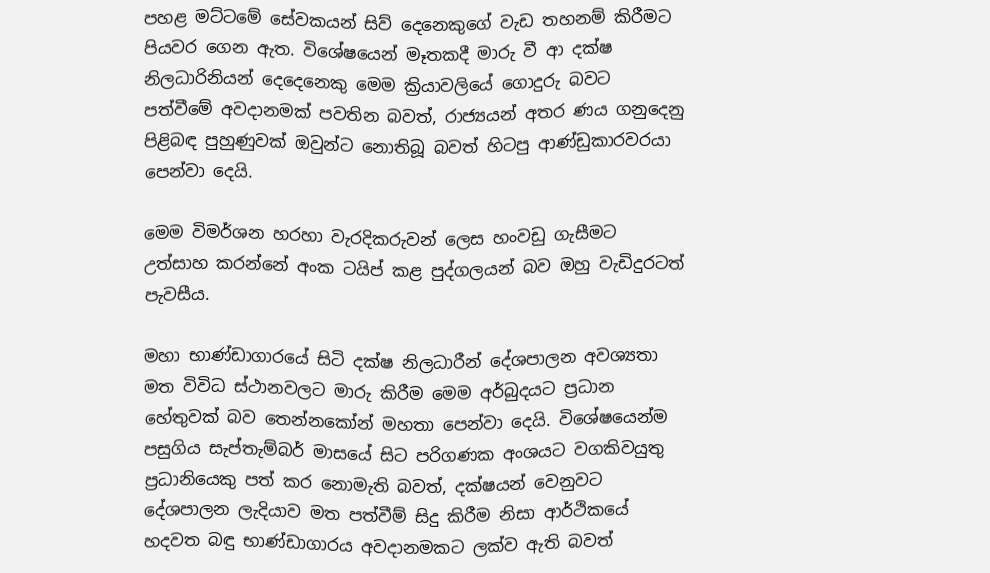පහළ මට්ටමේ සේවකයන් සිව් දෙනෙකුගේ වැඩ තහනම් කිරීමට පියවර ගෙන ඇත. විශේෂයෙන් මෑතකදී මාරු වී ආ දක්ෂ නිලධාරිනියන් දෙදෙනෙකු මෙම ක්‍රියාවලියේ ගොදුරු බවට පත්වීමේ අවදානමක් පවතින බවත්, රාජ්‍යයන් අතර ණය ගනුදෙනු පිළිබඳ පුහුණුවක් ඔවුන්ට නොතිබූ බවත් හිටපු ආණ්ඩුකාරවරයා පෙන්වා දෙයි.

මෙම විමර්ශන හරහා වැරදිකරුවන් ලෙස හංවඩු ගැසීමට උත්සාහ කරන්නේ අංක ටයිප් කළ පුද්ගලයන් බව ඔහු වැඩිදුරටත් පැවසීය.

මහා භාණ්ඩාගාරයේ සිටි දක්ෂ නිලධාරීන් දේශපාලන අවශ්‍යතා මත විවිධ ස්ථානවලට මාරු කිරීම මෙම අර්බුදයට ප්‍රධාන හේතුවක් බව තෙන්නකෝන් මහතා පෙන්වා දෙයි. විශේෂයෙන්ම පසුගිය සැප්තැම්බර් මාසයේ සිට පරිගණක අංශයට වගකිවයුතු ප්‍රධානියෙකු පත් කර නොමැති බවත්, දක්ෂයන් වෙනුවට දේශපාලන ලැදියාව මත පත්වීම් සිදු කිරීම නිසා ආර්ථිකයේ හදවත බඳු භාණ්ඩාගාරය අවදානමකට ලක්ව ඇති බවත්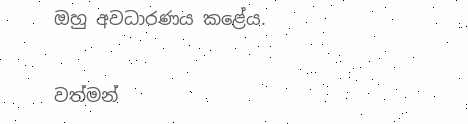ඔහු අවධාරණය කළේය.

වත්මන්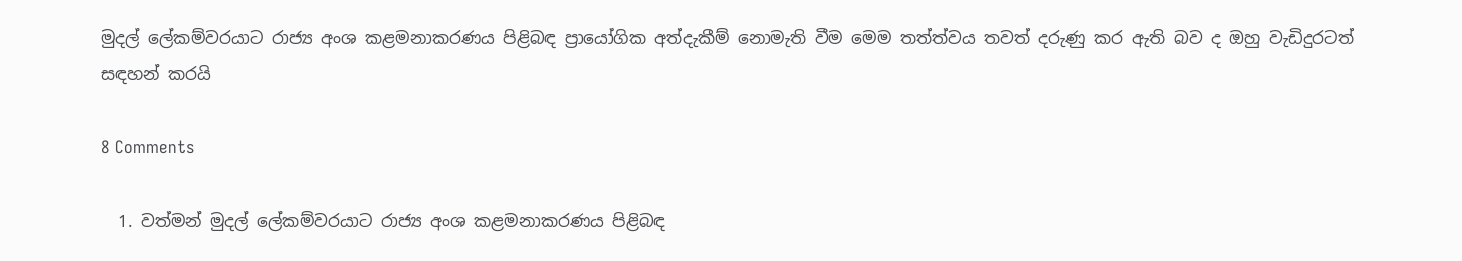මුදල් ලේකම්වරයාට රාජ්‍ය අංශ කළමනාකරණය පිළිබඳ ප්‍රායෝගික අත්දැකීම් නොමැති වීම මෙම තත්ත්වය තවත් දරුණු කර ඇති බව ද ඔහු වැඩිදුරටත් සඳහන් කරයි

8 Comments

  1. වත්මන් මුදල් ලේකම්වරයාට රාජ්‍ය අංශ කළමනාකරණය පිළිබඳ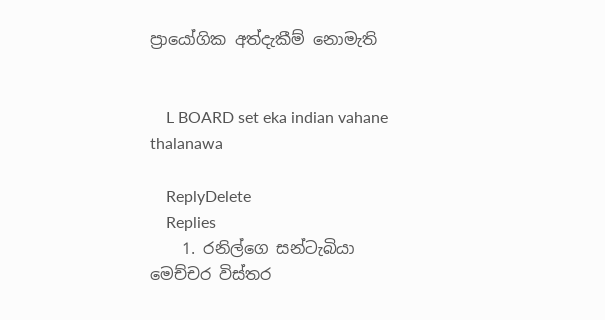ප්‍රායෝගික අත්දැකීම් නොමැති


    L BOARD set eka indian vahane thalanawa

    ReplyDelete
    Replies
    1. රනිල්ගෙ සන්ටැබියා මෙච්චර විස්තර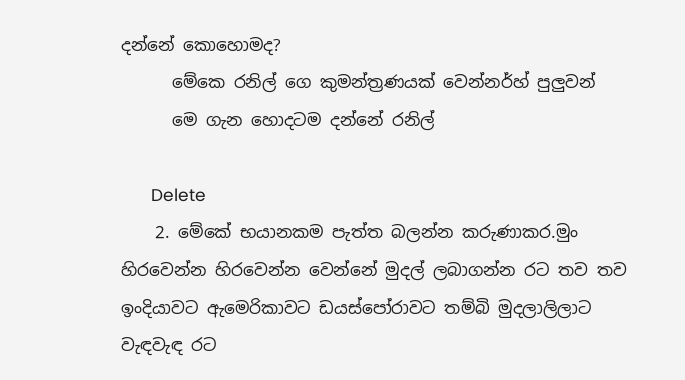දන්නේ කොහොමද?
      මේකෙ රනිල් ගෙ කුමන්ත්‍රණයක් වෙන්නර්හ් පුලුවන්
      මෙ ගැන හොදටම දන්නේ රනිල්

      Delete
    2. මේකේ භයානකම පැත්ත බලන්න කරුණාකර.මුං හිරවෙන්න හිරවෙන්න වෙන්නේ මුදල් ලබාගන්න රට තව තව ඉංදියාවට ඇමෙරිකාවට ඩයස්පෝරාවට තම්බි මුදලාලිලාට වැඳවැඳ රට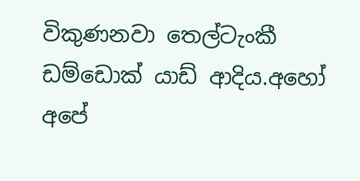විකුණනවා තෙල්ටැංකී ඩම්ඩොක්‍ යාඩ් ආදිය.අහෝ අපේ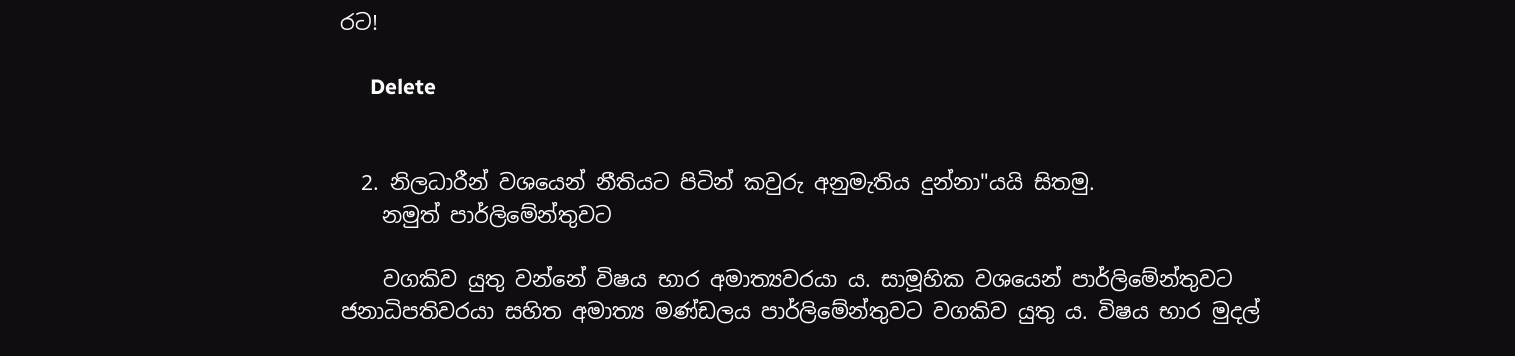රට!

      Delete


  2. නිලධාරීන් වශයෙන් නීතියට පිටින් කවුරු අනුමැතිය දුන්නා"යයි සිතමු.
    නමුත් පාර්ලිමේන්තුවට

    වගකිව යුතු වන්නේ විෂය භාර අමාත්‍යවරයා ය. සාමූහික වශයෙන් පාර්ලිමේන්තුවට ජනාධිපතිවරයා සහිත අමාත්‍ය මණ්ඩලය පාර්ලිමේන්තුවට වගකිව යුතු ය. විෂය භාර මුදල්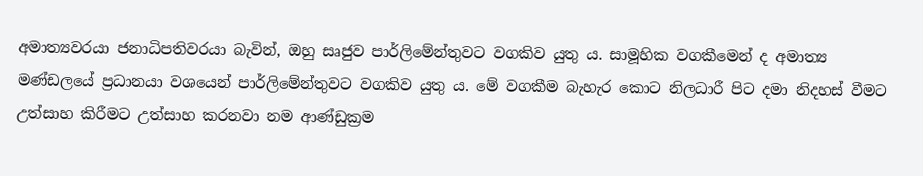අමාත්‍යවරයා ජනාධිපතිවරයා බැවින්, ඔහු සෘජුව පාර්ලිමේන්තුවට වගකිව යුතු ය. සාමූහික වගකීමෙන් ද අමාත්‍ය මණ්ඩලයේ ප්‍රධානයා වශයෙන් පාර්ලිමේන්තුවට වගකිව යුතු ය. මේ වගකීම බැහැර කොට නිලධාරී පිට දමා නිදහස් වීමට උත්සාහ කිරීමට උත්සාහ කරනවා නම ආණ්ඩුක්‍රම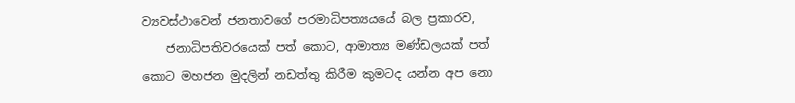ව්‍යවස්ථාවෙන් ජනතාවගේ පරමාධිපත්‍යයයේ බල ප්‍රකාරව,
    ජනාධිපතිවරයෙක් පත් කොට, ආමාත්‍ය මණ්ඩලයක් පත් කොට මහජන මුදලින් නඩත්තු කිරීම කුමටද යන්න අප නො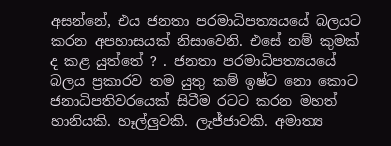අසන්නේ, එය ජනතා පරමාධිපත්‍යයයේ බලයට කරන අපහාසයක් නිසාවෙනි. එසේ නම් කුමක් ද කළ යුත්තේ ? . ජනතා පරමාධිපත්‍යයයේ බලය ප්‍රකාරව තම යුතු කම් ඉෂ්ට නො කොට ජනාධිපතිවරයෙක් සිටීම රටට කරන මහත් හානියකි. හෑල්ලුවකි. ලැජ්ජාවකි. අමාත්‍ය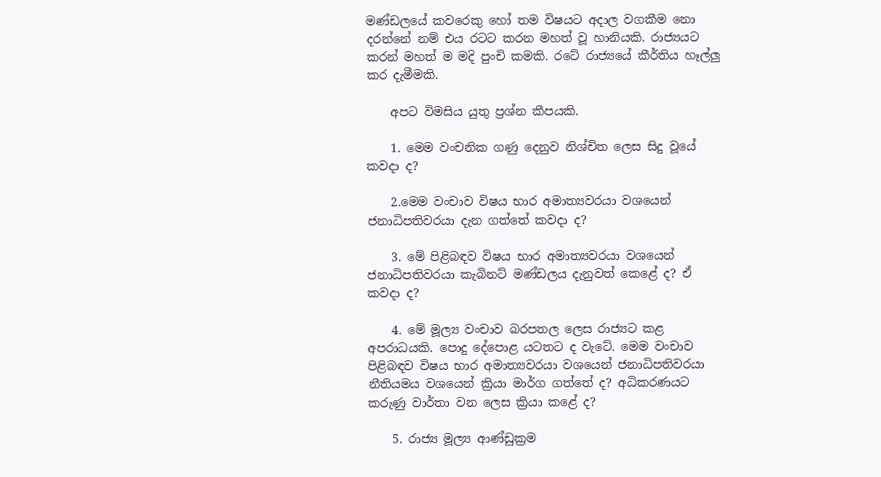මණ්ඩලයේ කවරෙකු හෝ තම විෂයට අදාල වගකීම නො දරන්නේ නම් එය රටට කරන මහත් වූ හානියකි. රාජ්‍යයට කරන් මහත් ම මදි පුංචි කමකි. රටේ රාජ්‍යයේ කීර්තිය හෑල්ලු කර දැමීමකි.

    අපට විමසිය යුතු ප්‍රශ්න කීපයකි.

    1. මෙම වංචනික ගණු දෙනුව නිශ්චිත ලෙස සිදු වූයේ කවදා ද?

    2.මෙම වංචාව විෂය භාර අමාත්‍යවරයා වශයෙන් ජනාධිපතිවරයා දැන ගත්තේ කවදා ද?

    3. මේ පිළිබඳව විෂය භාර අමාත්‍යවරයා වශයෙන් ජනාධිපතිවරයා කැබිනට් මණ්ඩලය දැනුවත් කෙළේ ද? ඒ කවදා ද?

    4. මේ මූල්‍ය වංචාව බරපතල ලෙස රාජ්‍යට කළ අපරාධයකි. පොදු දේපොළ යටතට ද වැටේ. මෙම වංචාව පිළිබඳව විෂය භාර අමාත්‍යවරයා වශයෙන් ජනාධිපතිවරයා නීතියමය වශයෙන් ක්‍රියා මාර්ග ගත්තේ ද? අධිකරණයට කරුණු වාර්තා වන ලෙස ක්‍රියා කළේ ද?

    5. රාජ්‍ය මූල්‍ය ආණ්ඩුක්‍රම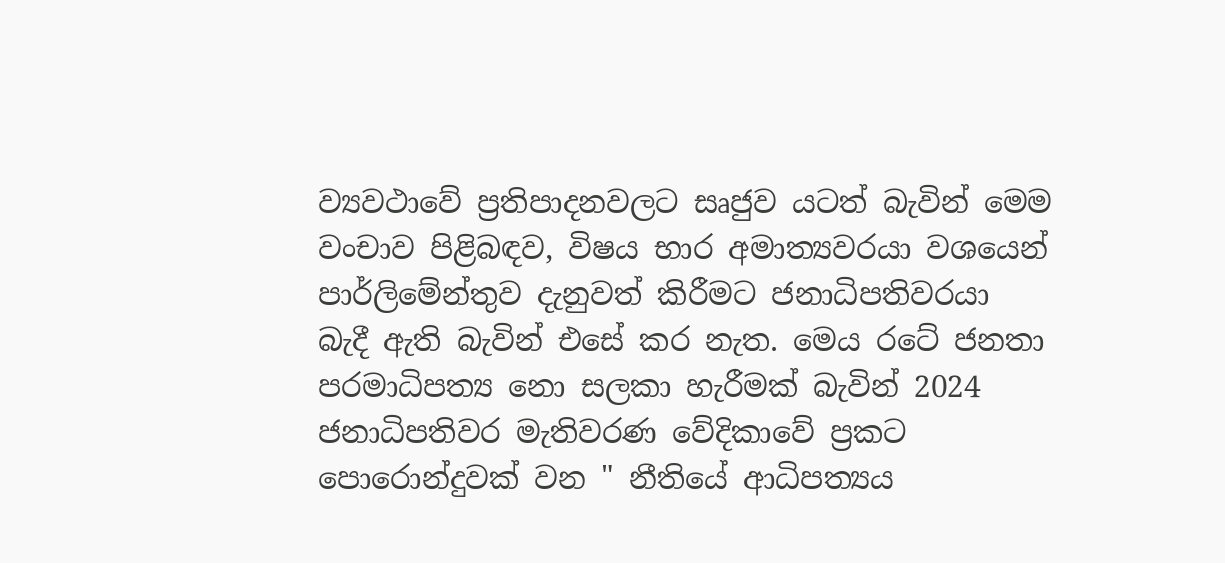ව්‍යවථාවේ ප්‍රතිපාදනවලට සෘජුව යටත් බැවින් මෙම වංචාව පිළිබඳව, විෂය භාර අමාත්‍යවරයා වශයෙන් පාර්ලිමේන්තුව දැනුවත් කිරීමට ජනාධිපතිවරයා බැදී ඇති බැවින් එසේ කර නැත. මෙය රටේ ජනතා පරමාධිපත්‍ය නො සලකා හැරීමක් බැවින් 2024 ජනාධිපතිවර මැතිවරණ වේදිකාවේ ප්‍රකට පොරොන්දුවක් වන " නීතියේ ආධිපත්‍යය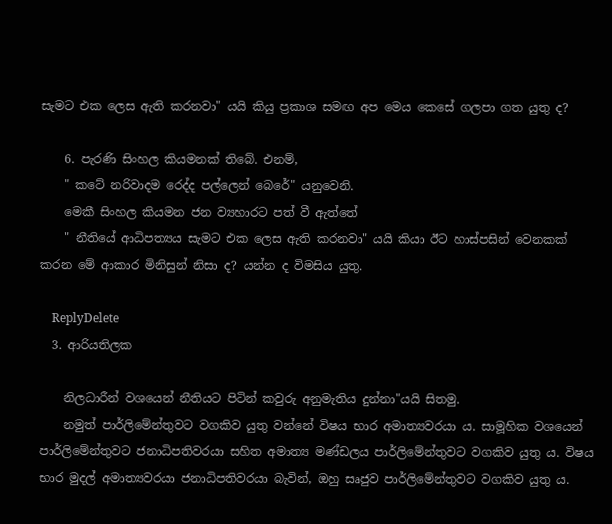සැමට එක ලෙස ඇති කරනවා" යයි කියු ප්‍රකාශ සමඟ අප මෙය කෙසේ ගලපා ගත යුතු ද?

    6. පැරණි සිංහල කියමනක් තිබේ. එනම්,
    " කටේ නරිවාදම රෙද්ද පල්ලෙන් බෙරේ" යනුවෙනි.
    මෙකී සිංහල කියමන ජන ව්‍යහාරට පත් වී ඇත්තේ
    " නීතියේ ආධිපත්‍යය සැමට එක ලෙස ඇති කරනවා" යයි කියා ඊට හාස්පසින් වෙනකක් කරන මේ ආකාර මිනිසුන් නිසා ද? යන්න ද විමසිය යුතු.

    ReplyDelete
  3. ආරියතිලක

    නිලධාරීන් වශයෙන් නීතියට පිටින් කවුරු අනුමැතිය දුන්නා"යයි සිතමු.
    නමුත් පාර්ලිමේන්තුවට වගකිව යුතු වන්නේ විෂය භාර අමාත්‍යවරයා ය. සාමූහික වශයෙන් පාර්ලිමේන්තුවට ජනාධිපතිවරයා සහිත අමාත්‍ය මණ්ඩලය පාර්ලිමේන්තුවට වගකිව යුතු ය. විෂය භාර මුදල් අමාත්‍යවරයා ජනාධිපතිවරයා බැවින්, ඔහු සෘජුව පාර්ලිමේන්තුවට වගකිව යුතු ය.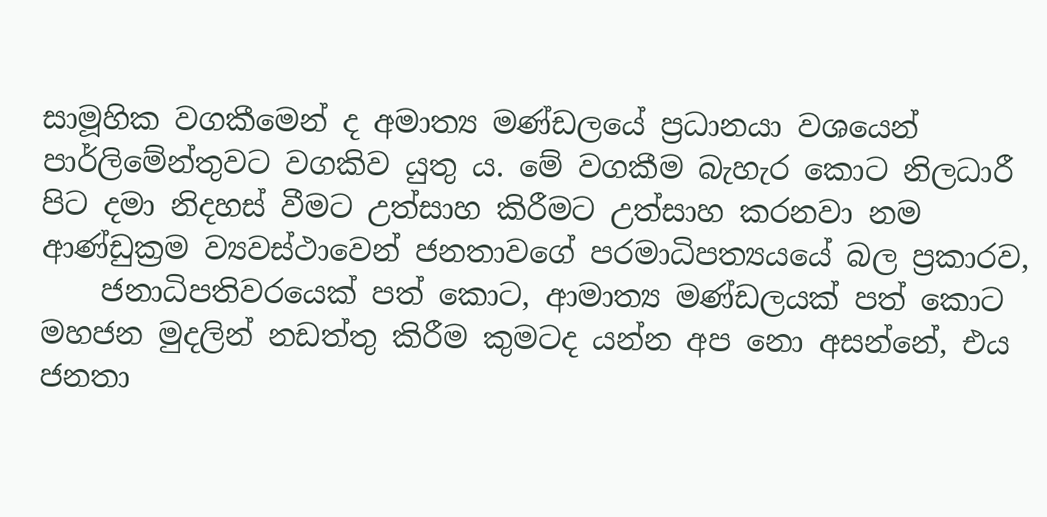සාමූහික වගකීමෙන් ද අමාත්‍ය මණ්ඩලයේ ප්‍රධානයා වශයෙන් පාර්ලිමේන්තුවට වගකිව යුතු ය. මේ වගකීම බැහැර කොට නිලධාරී පිට දමා නිදහස් වීමට උත්සාහ කිරීමට උත්සාහ කරනවා නම ආණ්ඩුක්‍රම ව්‍යවස්ථාවෙන් ජනතාවගේ පරමාධිපත්‍යයයේ බල ප්‍රකාරව,
    ජනාධිපතිවරයෙක් පත් කොට, ආමාත්‍ය මණ්ඩලයක් පත් කොට මහජන මුදලින් නඩත්තු කිරීම කුමටද යන්න අප නො අසන්නේ, එය ජනතා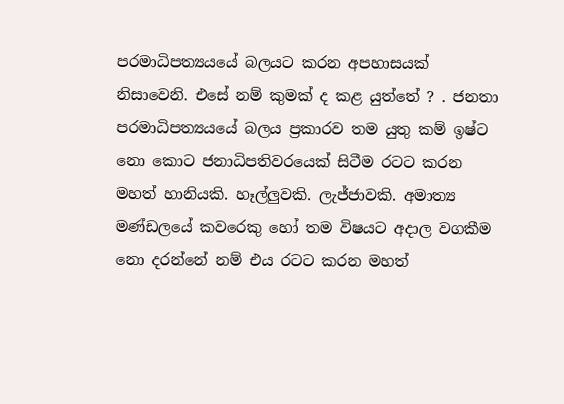පරමාධිපත්‍යයයේ බලයට කරන අපහාසයක් නිසාවෙනි. එසේ නම් කුමක් ද කළ යුත්තේ ? . ජනතා පරමාධිපත්‍යයයේ බලය ප්‍රකාරව තම යුතු කම් ඉෂ්ට නො කොට ජනාධිපතිවරයෙක් සිටීම රටට කරන මහත් හානියකි. හෑල්ලුවකි. ලැජ්ජාවකි. අමාත්‍ය මණ්ඩලයේ කවරෙකු හෝ තම විෂයට අදාල වගකීම නො දරන්නේ නම් එය රටට කරන මහත්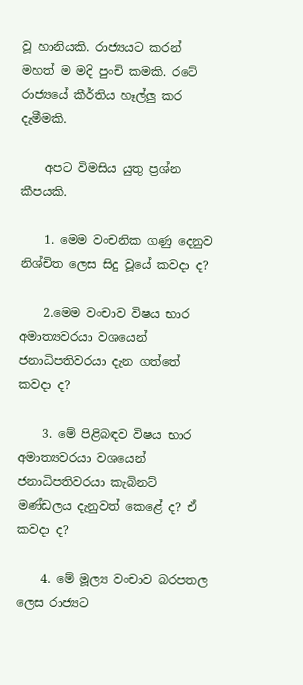වූ හානියකි. රාජ්‍යයට කරන් මහත් ම මදි පුංචි කමකි. රටේ රාජ්‍යයේ කීර්තිය හෑල්ලු කර දැමීමකි.

    අපට විමසිය යුතු ප්‍රශ්න කීපයකි.

    1. මෙම වංචනික ගණු දෙනුව නිශ්චිත ලෙස සිදු වූයේ කවදා ද?

    2.මෙම වංචාව විෂය භාර අමාත්‍යවරයා වශයෙන් ජනාධිපතිවරයා දැන ගත්තේ කවදා ද?

    3. මේ පිළිබඳව විෂය භාර අමාත්‍යවරයා වශයෙන් ජනාධිපතිවරයා කැබිනට් මණ්ඩලය දැනුවත් කෙළේ ද? ඒ කවදා ද?

    4. මේ මූල්‍ය වංචාව බරපතල ලෙස රාජ්‍යට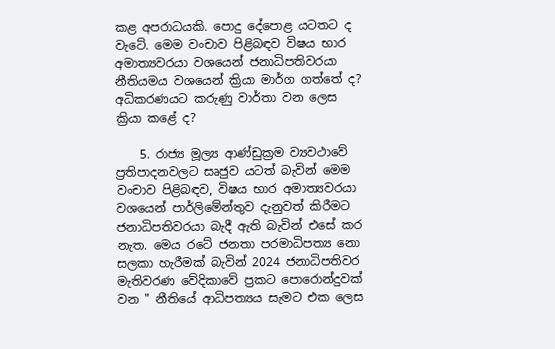කළ අපරාධයකි. පොදු දේපොළ යටතට ද වැටේ. මෙම වංචාව පිළිබඳව විෂය භාර අමාත්‍යවරයා වශයෙන් ජනාධිපතිවරයා නීතියමය වශයෙන් ක්‍රියා මාර්ග ගත්තේ ද? අධිකරණයට කරුණු වාර්තා වන ලෙස ක්‍රියා කළේ ද?

    5. රාජ්‍ය මූල්‍ය ආණ්ඩුක්‍රම ව්‍යවථාවේ ප්‍රතිපාදනවලට සෘජුව යටත් බැවින් මෙම වංචාව පිළිබඳව, විෂය භාර අමාත්‍යවරයා වශයෙන් පාර්ලිමේන්තුව දැනුවත් කිරීමට ජනාධිපතිවරයා බැදී ඇති බැවින් එසේ කර නැත. මෙය රටේ ජනතා පරමාධිපත්‍ය නො සලකා හැරීමක් බැවින් 2024 ජනාධිපතිවර මැතිවරණ වේදිකාවේ ප්‍රකට පොරොන්දුවක් වන " නීතියේ ආධිපත්‍යය සැමට එක ලෙස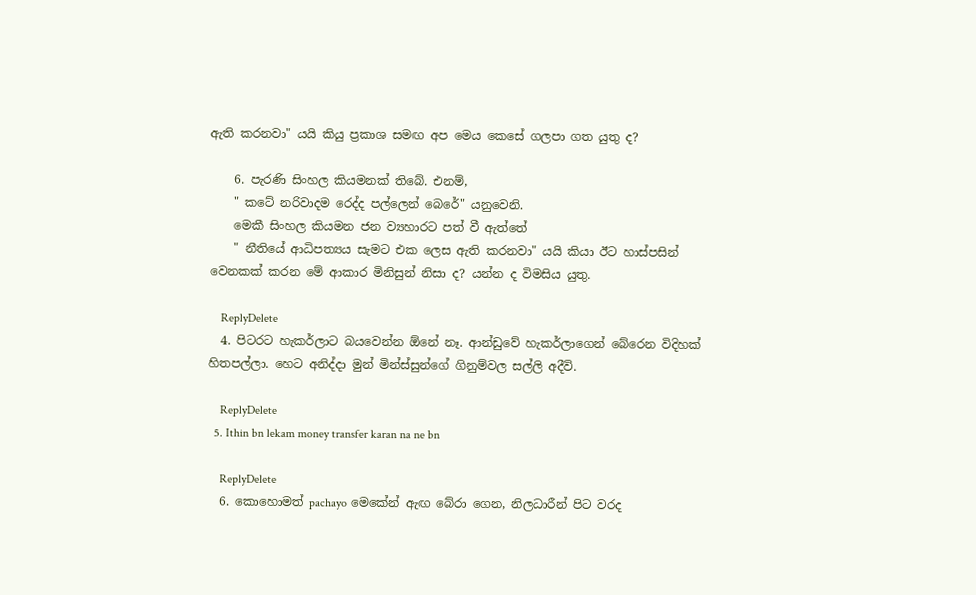ඇති කරනවා" යයි කියු ප්‍රකාශ සමඟ අප මෙය කෙසේ ගලපා ගත යුතු ද?

    6. පැරණි සිංහල කියමනක් තිබේ. එනම්,
    " කටේ නරිවාදම රෙද්ද පල්ලෙන් බෙරේ" යනුවෙනි.
    මෙකී සිංහල කියමන ජන ව්‍යහාරට පත් වී ඇත්තේ
    " නීතියේ ආධිපත්‍යය සැමට එක ලෙස ඇති කරනවා" යයි කියා ඊට හාස්පසින් වෙනකක් කරන මේ ආකාර මිනිසුන් නිසා ද? යන්න ද විමසිය යුතු.

    ReplyDelete
  4. පිටරට හැකර්ලාට බයවෙන්න ඕනේ නෑ. ආන්ඩුවේ හැකර්ලාගෙන් බේරෙන විදිහක් හිතපල්ලා. හෙට අනිද්දා මුන් මින්ස්සුන්ගේ ගිනුම්වල සල්ලි අදීවි.

    ReplyDelete
  5. Ithin bn lekam money transfer karan na ne bn

    ReplyDelete
  6. කොහොමත් pachayo මෙකේන් ඇඟ බේරා ගෙන, නිලධාරීන් පිට වරද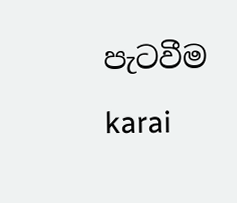පැටවීම karai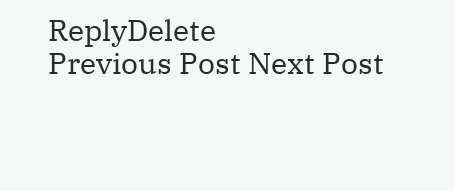ReplyDelete
Previous Post Next Post